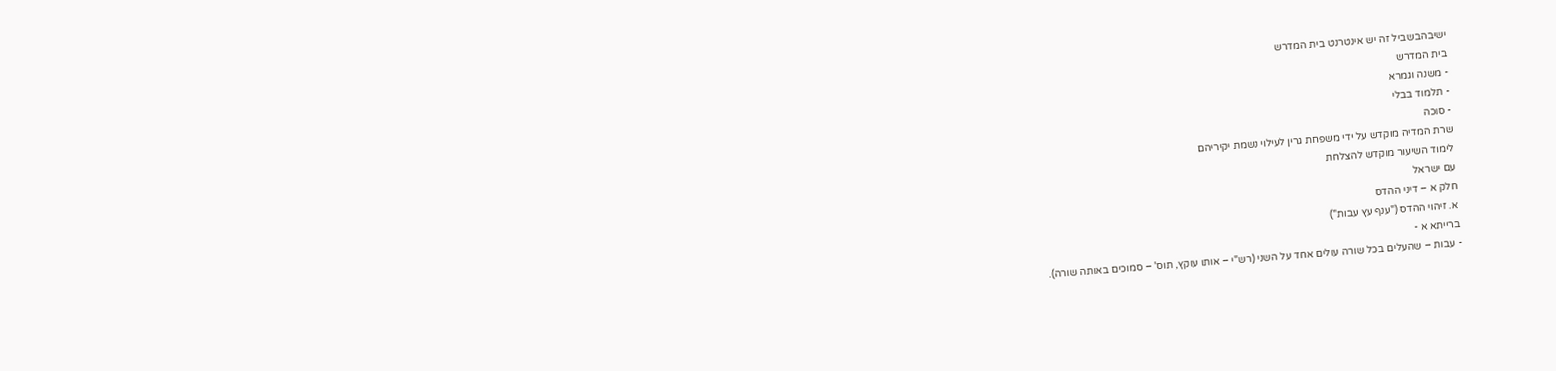ישיבהבשביל זה יש אינטרנט בית המדרש
בית המדרש
- משנה וגמרא
- תלמוד בבלי
- סוכה
שרת המדיה מוקדש על ידי משפחת גרין לעילוי נשמת יקיריהם
לימוד השיעור מוקדש להצלחת
עם ישראל
חלק א – דיני ההדס
א. זיהוי ההדס ("ענף עץ עבות")
ברייתא א -
- עבות – שהעלים בכל שורה עולים אחד על השני (רש"י – אותו עוקץ, תוס' – סמוכים באותה שורה).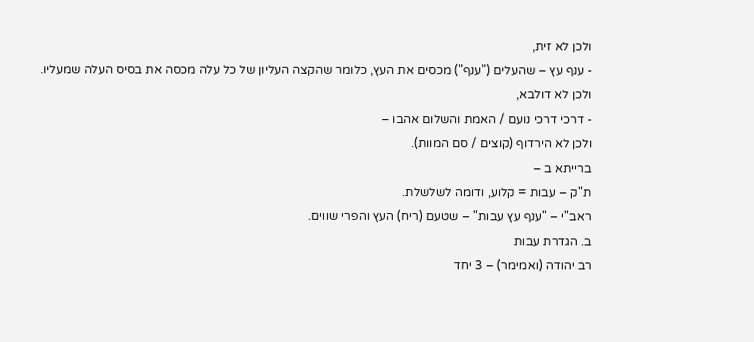ולכן לא זית,
- ענף עץ – שהעלים ("ענף") מכסים את העץ, כלומר שהקצה העליון של כל עלה מכסה את בסיס העלה שמעליו.
ולכן לא דולבא,
- דרכי דרכי נועם / האמת והשלום אהבו –
ולכן לא הירדוף (קוצים / סם המוות).
ברייתא ב –
ת"ק – עבות = קלוע, ודומה לשלשלת.
ראב"י – "ענף עץ עבות" – שטעם (ריח) העץ והפרי שווים.
ב. הגדרת עבות
רב יהודה (ואמימר) – 3 יחד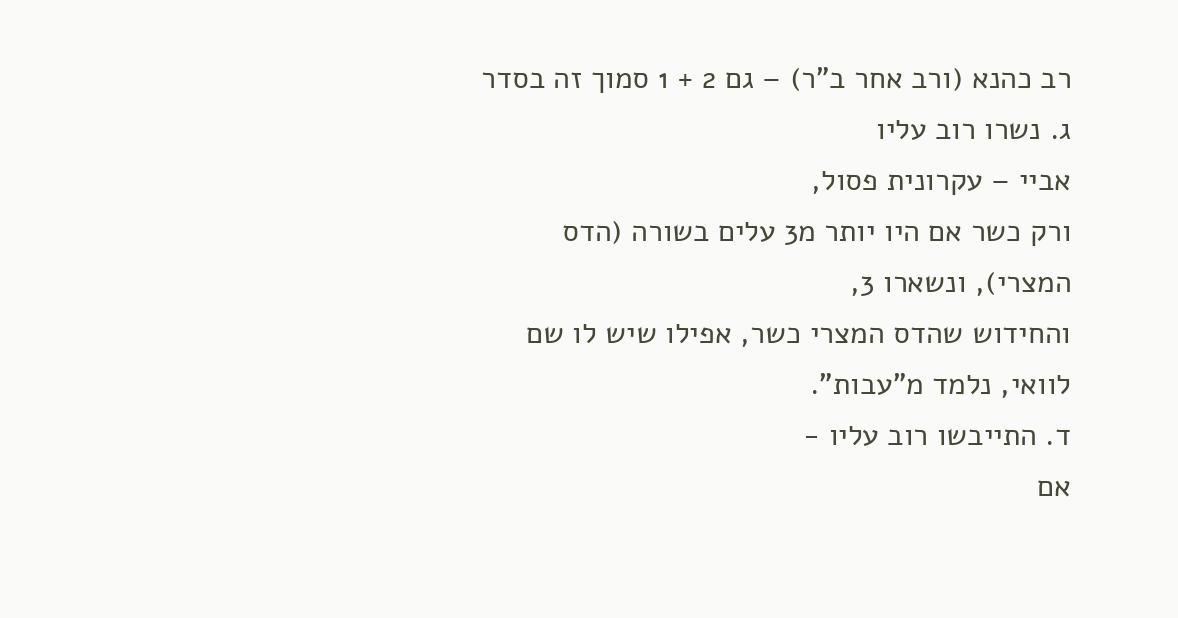רב כהנא (ורב אחר ב"ר) – גם 2 + 1 סמוך זה בסדר
ג. נשרו רוב עליו
אביי – עקרונית פסול,
ורק כשר אם היו יותר מ3 עלים בשורה (הדס המצרי), ונשארו 3,
והחידוש שהדס המצרי כשר, אפילו שיש לו שם לוואי, נלמד מ"עבות".
ד. התייבשו רוב עליו -
אם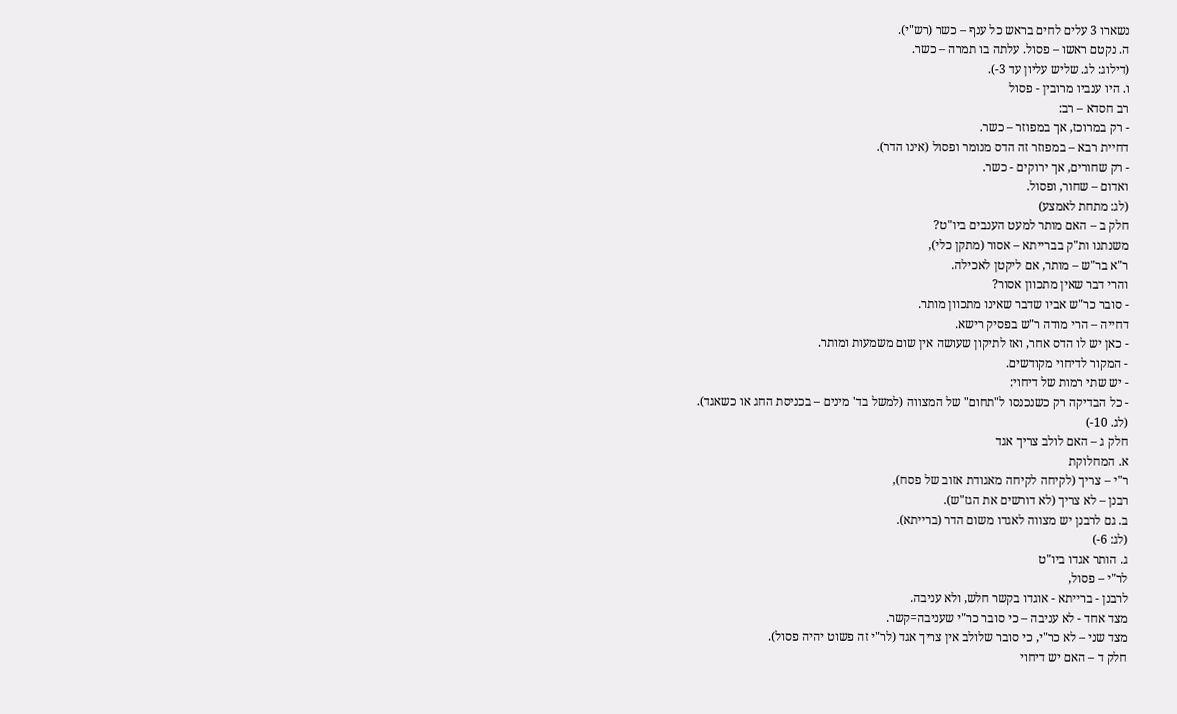נשארו 3 עלים לחים בראש כל ענף – כשר (רש"י).
ה. נקטם ראשו – פסול. עלתה בו תמרה – כשר.
(דילוג: לג. שליש עליון עד 3-).
ו. היו ענביו מרובין - פסול
רב חסדא – רב:
- רק במרוכז, אך במפוזר – כשר.
דחיית רבא – במפוזר זה הדס מנומר ופסול (אינו הדר).
- רק שחורים, אך ירוקים - כשר.
ואדום – שחור, ופסול.
(לג: מתחת לאמצע)
חלק ב – האם מותר למעט הענבים ביו"ט?
משנתנו ות"ק בברייתא – אסור (מתקן כלי),
ר"א בר"ש – מותר, אם ליקטן לאכילה.
והרי דבר שאין מתכוון אסור?
- סובר כר"ש אביו שדבר שאינו מתכוון מותר.
דחייה – הרי מודה ר"ש בפסיק רישא.
- כאן יש לו הדס אחר, ואז לתיקון שעושה אין שום משמעות ומותר.
- המקור לדיחוי מקודשים.
- יש שתי רמות של דיחוי:
- כל הבדיקה רק כשנכנסו ל"תחום" של המצווה (למשל בד' מינים – בכניסת החג או כשאגד).
(לג. 10-)
חלק ג – האם לולב צריך אגד
א. המחלוקת
ר"י – צריך (לקיחה לקיחה מאגודת אזוב של פסח),
רבנן – לא צריך (לא דורשים את הגז"ש).
ב. גם לרבנן יש מצווה לאגדו משום הדר (ברייתא).
(לג: 6-)
ג. הותר אגדו ביו"ט
לר"י – פסול,
לרבנן - ברייתא - אוגדו בקשר חלש, ולא עניבה.
מצד אחד - לא עניבה – כי סובר כר"י שעניבה=קשר.
מצד שני – לא כר"י, כי סובר שלולב אין צריך אגד (לר"י זה פשוט יהיה פסול).
חלק ד – האם יש דיחוי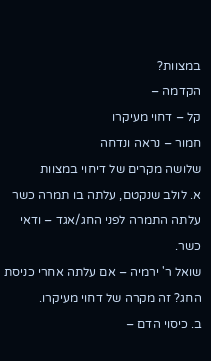במצוות?
הקדמה –
קל – דחוי מעיקרו
חמור – נראה ונדחה
שלושה מקרים של דיחוי במצוות
א. לולב שנקטם, עלתה בו תמרה כשר
עלתה התמרה לפני החג/אגד – ודאי כשר.
שואל ר' ירמיה – אם עלתה אחרי כניסת החג? זה מקרה של דחוי מעיקרו.
ב. כיסוי הדם –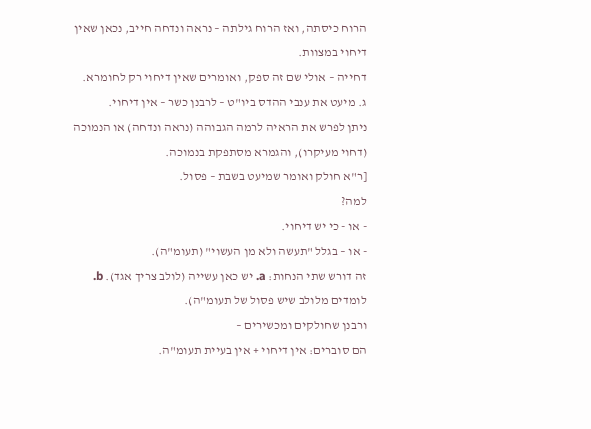הרוח כיסתה, ואז הרוח גילתה – נראה ונדחה חייב, נכאן שאין דיחוי במצוות.
דחייה – אולי שם זה ספק, ואומרים שאין דיחוי רק לחומרא.
ג. מיעט את ענבי ההדס ביו"ט – לרבנן כשר – אין דיחוי.
ניתן לפרש את הראיה לרמה הגבוהה (נראה ונדחה) או הנמוכה (דחוי מעיקרו), והגמרא מסתפקת בנמוכה.
[ר"א חולק ואומר שמיעט בשבת – פסול.
למה?
- או - כי יש דיחוי.
- או – בגלל "תעשה ולא מן העשוי" (תעומ"ה).
זה דורש שתי הנחות: a. יש כאן עשייה (לולב צריך אגד). b. לומדים מלולב שיש פסול של תעומ"ה).
ורבנן שחולקים ומכשירים –
הם סוברים: אין דיחוי + אין בעיית תעומ"ה.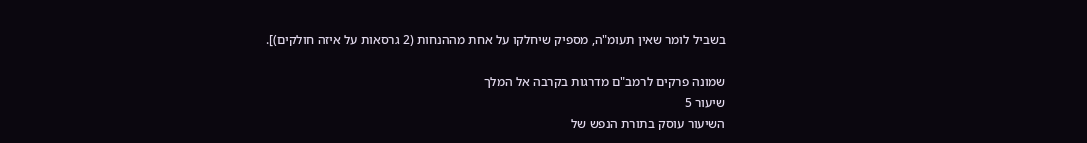בשביל לומר שאין תעומ"ה, מספיק שיחלקו על אחת מההנחות (2 גרסאות על איזה חולקים)].

שמונה פרקים לרמב"ם מדרגות בקרבה אל המלך
שיעור 5
השיעור עוסק בתורת הנפש של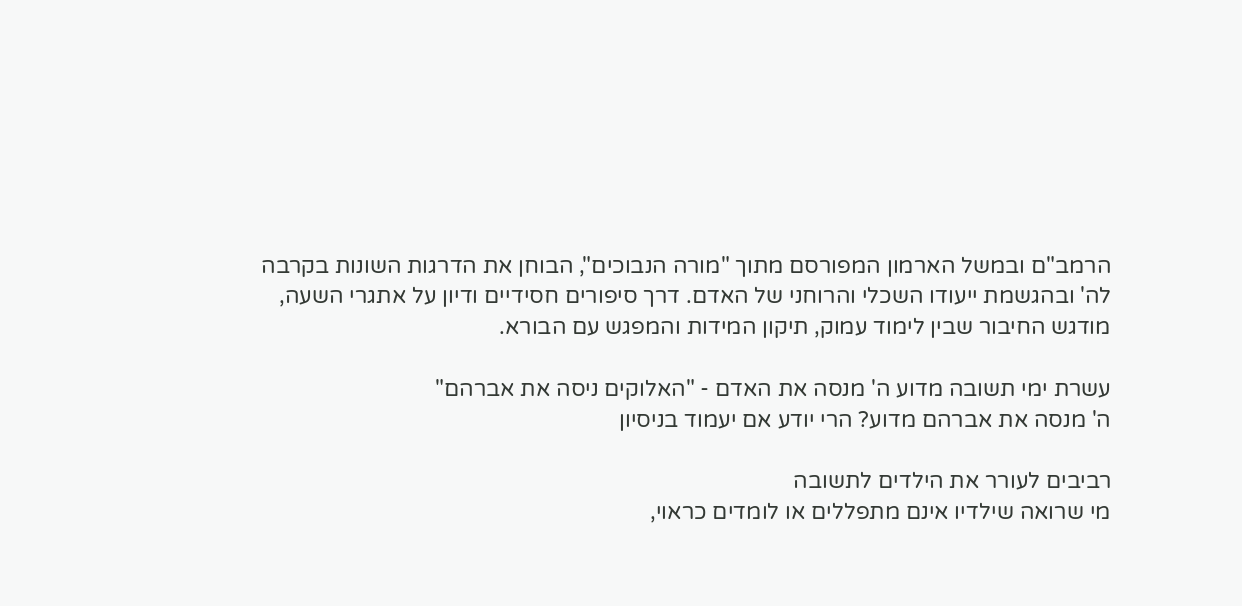הרמב"ם ובמשל הארמון המפורסם מתוך "מורה הנבוכים", הבוחן את הדרגות השונות בקרבה לה' ובהגשמת ייעודו השכלי והרוחני של האדם. דרך סיפורים חסידיים ודיון על אתגרי השעה, מודגש החיבור שבין לימוד עמוק, תיקון המידות והמפגש עם הבורא.

עשרת ימי תשובה מדוע ה' מנסה את האדם - "האלוקים ניסה את אברהם"
ה' מנסה את אברהם מדוע? הרי יודע אם יעמוד בניסיון

רביבים לעורר את הילדים לתשובה
מי שרואה שילדיו אינם מתפללים או לומדים כראוי,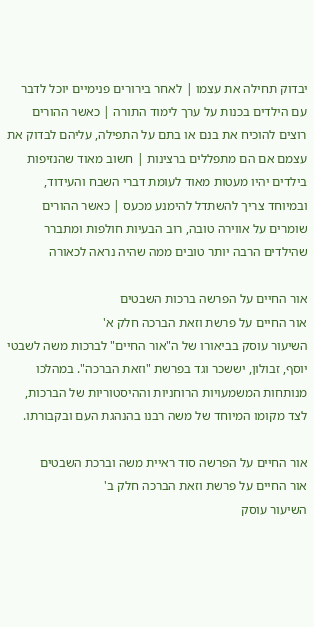יבדוק תחילה את עצמו | לאחר בירורים פנימיים יוכל לדבר עם הילדים בכנות על ערך לימוד התורה | כאשר ההורים רוצים להוכיח את בנם או בתם על התפילה, עליהם לבדוק את עצמם אם הם מתפללים ברצינות | חשוב מאוד שהנזיפות בילדים יהיו מעטות מאוד לעומת דברי השבח והעידוד, ובמיוחד צריך להשתדל להימנע מכעס | כאשר ההורים שומרים על אווירה טובה, רוב הבעיות חולפות ומתברר שהילדים הרבה יותר טובים ממה שהיה נראה לכאורה

אור החיים על הפרשה ברכות השבטים
אור החיים על פרשת וזאת הברכה חלק א'
השיעור עוסק בביאורו של ה"אור החיים" לברכות משה לשבטי יוסף, זבולון, יששכר וגד בפרשת "וזאת הברכה". במהלכו מנותחות המשמעויות הרוחניות וההיסטוריות של הברכות, לצד מקומו המיוחד של משה רבנו בהנהגת העם ובקבורתו.

אור החיים על הפרשה סוד ראיית משה וברכת השבטים
אור החיים על פרשת וזאת הברכה חלק ב'
השיעור עוסק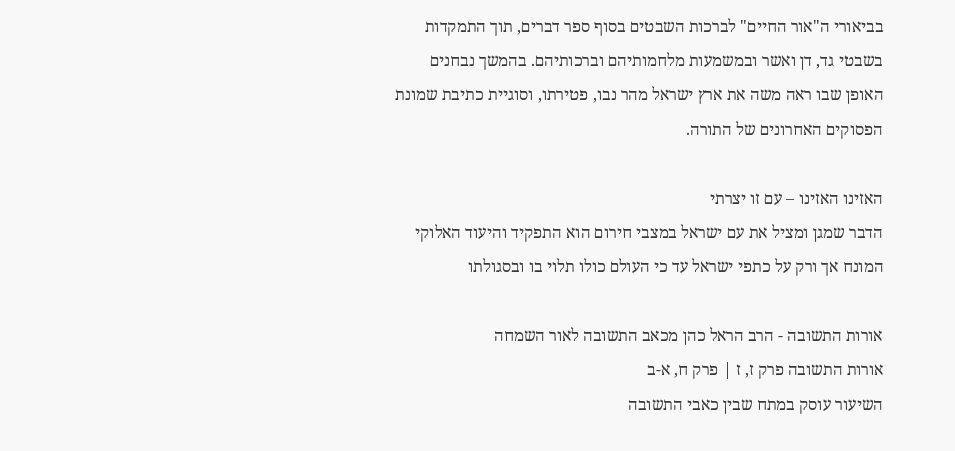בביאורי ה"אור החיים" לברכות השבטים בסוף ספר דברים, תוך התמקדות בשבטי גד, דן ואשר ובמשמעות מלחמותיהם וברכותיהם. בהמשך נבחנים האופן שבו ראה משה את ארץ ישראל מהר נבו, פטירתו, וסוגיית כתיבת שמונת הפסוקים האחרונים של התורה.

האזינו האזינו – עם זו יצרתי
הדבר שמגן ומציל את עם ישראל במצבי חירום הוא התפקיד והיעוד האלוקי המונח אך ורק על כתפי ישראל עד כי העולם כולו תלוי בו ובסגולתו

אורות התשובה - הרב הראל כהן מכאב התשובה לאור השמחה
אורות התשובה פרק ז, ז | פרק ח, א-ב
השיעור עוסק במתח שבין כאבי התשובה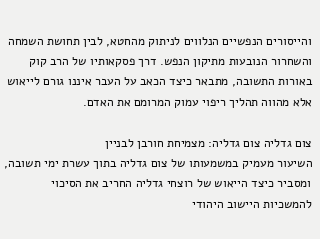והייסורים הנפשיים הנלווים לניתוק מהחטא, לבין תחושת השמחה והשחרור הנובעות מתיקון הנפש. דרך פסקאותיו של הרב קוק באורות התשובה, מתבאר כיצד הכאב על העבר איננו גורם לייאוש אלא מהווה תהליך ריפוי עמוק המרומם את האדם.

צום גדליה צום גדליה: מצמיחת חורבן לבניין
השיעור מעמיק במשמעותו של צום גדליה בתוך עשרת ימי תשובה, ומסביר כיצד הייאוש של רוצחי גדליה החריב את הסיכוי להמשכיות היישוב היהודי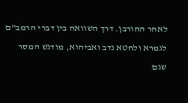לאחר החורבן. דרך השוואה בין דברי הרמב"ם לגמרא ולחטא נדב ואביהוא, מודגש המסר שגם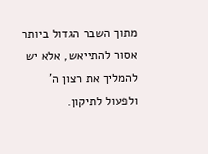מתוך השבר הגדול ביותר אסור להתייאש, אלא יש להמליך את רצון ה' ולפעול לתיקון.